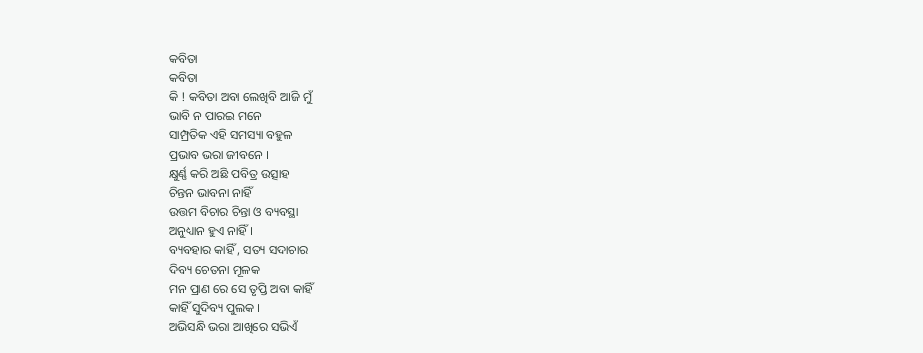କବିତା
କବିତା
କି ! କବିତା ଅବା ଲେଖିବି ଆଜି ମୁଁ
ଭାବି ନ ପାରଇ ମନେ
ସାମ୍ପ୍ରତିକ ଏହି ସମସ୍ୟା ବହୁଳ
ପ୍ରଭାବ ଭରା ଜୀବନେ ।
କ୍ଷୁର୍ଣ୍ଣ କରି ଅଛି ପବିତ୍ର ଉତ୍ସାହ
ଚିନ୍ତନ ଭାବନା ନାହିଁ
ଉତ୍ତମ ବିଚାର ଚିନ୍ତା ଓ ବ୍ୟବସ୍ଥା
ଅନୁଧ୍ୟାନ ହୁଏ ନାହିଁ ।
ବ୍ୟବହାର କାହିଁ , ସତ୍ୟ ସଦାଚାର
ଦିବ୍ୟ ଚେତନା ମୂଳକ
ମନ ପ୍ରାଣ ରେ ସେ ତୃପ୍ତି ଅବା କାହିଁ
କାହିଁ ସୁଦିବ୍ୟ ପୁଲକ ।
ଅଭିସନ୍ଧି ଭରା ଆଖିରେ ସଭିଏଁ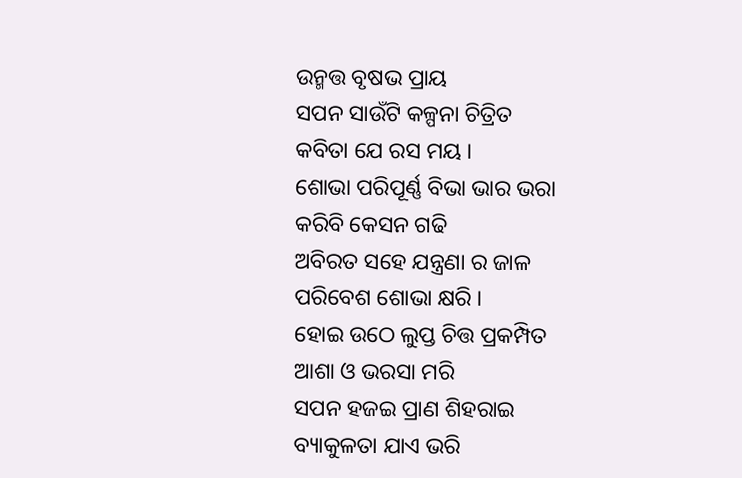ଉନ୍ମତ୍ତ ବୃଷଭ ପ୍ରାୟ
ସପନ ସାଉଁଟି କଳ୍ପନା ଚିତ୍ରିତ
କବିତା ଯେ ରସ ମୟ ।
ଶୋଭା ପରିପୂର୍ଣ୍ଣ ବିଭା ଭାର ଭରା
କରିବି କେସନ ଗଢି
ଅବିରତ ସହେ ଯନ୍ତ୍ରଣା ର ଜାଳ
ପରିବେଶ ଶୋଭା କ୍ଷରି ।
ହୋଇ ଉଠେ ଲୁପ୍ତ ଚିତ୍ତ ପ୍ରକମ୍ପିତ
ଆଶା ଓ ଭରସା ମରି
ସପନ ହଜଇ ପ୍ରାଣ ଶିହରାଇ
ବ୍ୟାକୁଳତା ଯାଏ ଭରି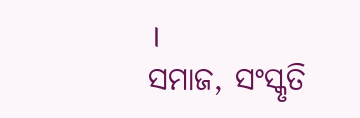।
ସମାଜ, ସଂସ୍କୃତି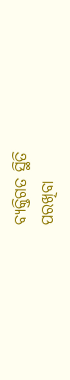ବ୍ୟକ୍ତିଗତ ସ୍ଥିତି
ପରଖିବା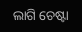ଲାଗି ଚେଷ୍ଟା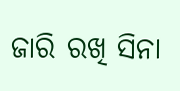ଜାରି ରଖି ସିନା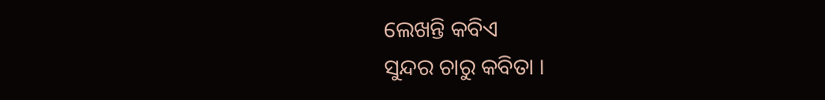ଲେଖନ୍ତି କବିଏ
ସୁନ୍ଦର ଚାରୁ କବିତା ।